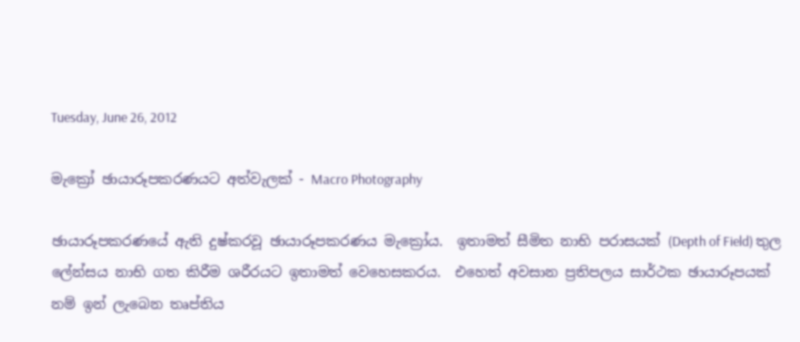Tuesday, June 26, 2012

මැක්‍රෝ ඡායාරූපකරණයට අත්වැලක් - Macro Photography

ඡායාරූපකරණයේ ඇති දුෂ්කරවූ ඡායාරූපකරණය මැක්‍රෝය.  ඉතාමත් සීමිත නාභි පරාසයක් (Depth of Field) තුල ලේන්සය නාභි ගත කිරීම ශරීරයට ඉතාමත් වෙහෙසකරය.  එහෙත් අවසාන ප්‍රතිපලය සාර්ථක ඡායාරූපයක් නම් ඉන් ලැබෙන තෘප්තිය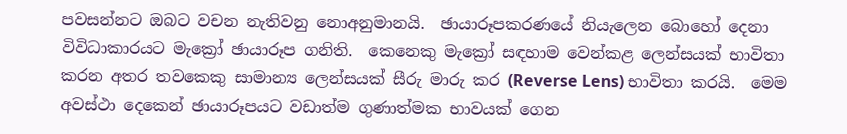පවසන්නට ඔබට වචන නැතිවනු නොඅනුමානයි.  ඡායාරූපකරණයේ නියැලෙන බොහෝ දෙනා විවිධාකාරයට මැක්‍රෝ ඡායාරූප ගනිති.  කෙනෙකු මැක්‍රෝ සඳහාම වෙන්කළ ලෙන්සයක් භාවිතා කරන අතර තවකෙකු සාමාන්‍ය ලෙන්සයක් සීරු මාරු කර (Reverse Lens) භාවිතා කරයි.  මෙම අවස්ථා දෙකෙන් ඡායාරූපයට වඩාත්ම ගුණාත්මක භාවයක් ගෙන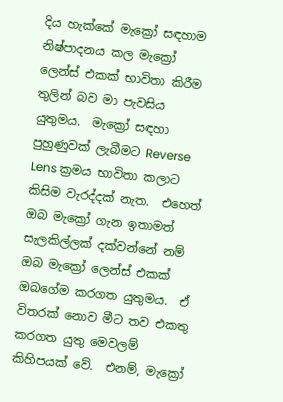දිය හැක්කේ මැක්‍රෝ සඳහාම නිෂ්පාදනය කල මැක්‍රෝ ලෙන්ස් එකක් භාවිතා කිරීම තුලින් බව මා පැවසිය යුතුමය.  මැක්‍රෝ සඳහා පුහුණුවක් ලැබීමට Reverse Lens ක්‍රමය භාවිතා කලාට කිසිම වැරද්දක් නැත.  එහෙත් ඔබ මැක්‍රෝ ගැන ඉතාමත් සැලකිල්ලක් දක්වන්නේ නම් ඔබ මැක්‍රෝ ලෙන්ස් එකක් ඔබගේම කරගත යුතුමය.  ඒ විතරක් නොව මීට තව එකතු කරගත යුතු මෙවලම් කිහිපයක් වේ.  එනම්, මැක්‍රෝ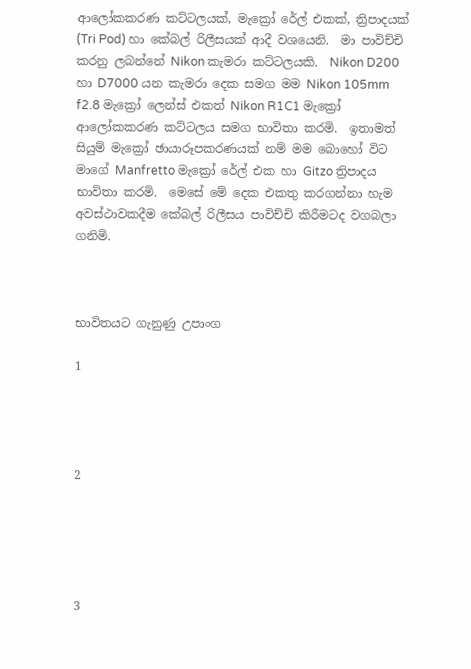ආලෝකකරණ කට්ටලයක්, මැක්‍රෝ රේල් එකක්, ත්‍රිපාදයක් (Tri Pod) හා කේබල් රිලීසයක් ආදී වශයෙනි.  මා පාවිච්චි කරනු ලබන්නේ Nikon කැමරා කට්ටලයකි.  Nikon D200 හා D7000 යන කැමරා දෙක සමග මම Nikon 105mm f2.8 මැක්‍රෝ ලෙන්ස් එකත් Nikon R1C1 මැක්‍රෝ ආලෝකකරණ කට්ටලය සමග භාවිතා කරමි.  ඉතාමත් සියුම් මැක්‍රෝ ඡායාරූපකරණයක් නම් මම බොහෝ විට මාගේ Manfretto මැක්‍රෝ රේල් එක හා Gitzo ත්‍රිපාදය භාවිතා කරමි.  මෙසේ මේ දෙක එකතු කරගන්නා හැම අවස්ථාවකදීම කේබල් රිලීසය පාවිච්චි කිරීමටද වගබලා ගනිමි.



භාවිතයට ගැනුණු උපාංග

1




2





3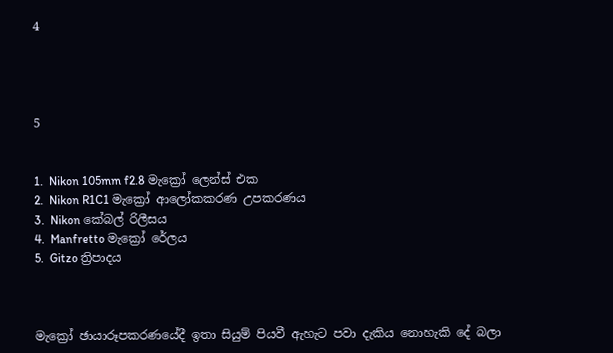4




5


1.  Nikon 105mm f2.8 මැක්‍රෝ ලෙන්ස් එක
2.  Nikon R1C1 මැක්‍රෝ ආලෝකකරණ උපකරණය
3.  Nikon කේබල් රිලීසය
4.  Manfretto මැක්‍රෝ රේලය
5.  Gitzo ත්‍රිපාදය



මැක්‍රෝ ඡායාරූපකරණයේදී ඉතා සියුම් පියවී ඇහැට පවා දැකිය නොහැකි දේ බලා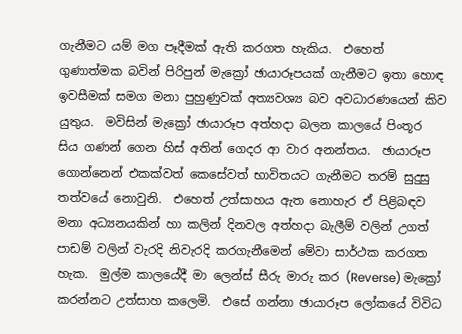ගැනීමට යම් මග පෑදීමක් ඇති කරගත හැකිය.  එහෙත් ගුණාත්මක බවින් පිරිපුන් මැක්‍රෝ ඡායාරූපයක් ගැනීමට ඉතා හොඳ ඉවසීමක් සමග මනා පුහුණුවක් අත්‍යවශ්‍ය බව අවධාරණයෙන් කිව යුතුය.  මවිසින් මැක්‍රෝ ඡායාරූප අත්හදා බලන කාලයේ පිංතූර සිය ගණන් ගෙන හිස් අතින් ගෙදර ආ වාර අනන්තය.  ඡායාරූප ගොන්නෙන් එකක්වත් කෙසේවත් භාවිතයට ගැනීමට තරම් සුදුසු තත්වයේ නොවුනි.  එහෙත් උත්සාහය ඇත නොහැර ඒ පිළිබඳව මනා අධ්‍යනයකින් හා කලින් දිනවල අත්හදා බැලීම් වලින් උගත් පාඩම් වලින් වැරදි නිවැරදි කරගැනීමෙන් මේවා සාර්ථක කරගත හැක.  මුල්ම කාලයේදී මා ලෙන්ස් සීරු මාරු කර (Reverse) මැක්‍රෝ කරන්නට උත්සාහ කලෙමි.  එසේ ගන්නා ඡායාරූප ලෝකයේ විවිධ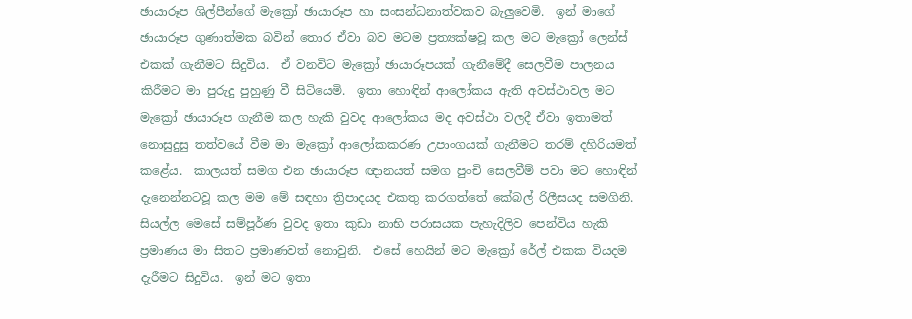ඡායාරූප ශිල්පීන්ගේ මැක්‍රෝ ඡායාරූප හා සංසන්ධනාත්වකව බැලුවෙමි.  ඉන් මාගේ ඡායාරූප ගුණාත්මක බවින් තොර ඒවා බව මටම ප්‍රත්‍යක්ෂවූ කල මට මැක්‍රෝ ලෙන්ස් එකක් ගැනීමට සිදුවිය.  ඒ වනවිට මැක්‍රෝ ඡායාරූපයක් ගැනීමේදී සෙලවීම පාලනය කිරීමට මා පුරුදු පුහුණු වී සිටියෙමි.  ඉතා හොඳින් ආලෝකය ඇති අවස්ථාවල මට මැක්‍රෝ ඡායාරූප ගැනීම කල හැකි වුවද ආලෝකය මද අවස්ථා වලදී ඒවා ඉතාමත් නොසුදුසු තත්වයේ වීම මා මැක්‍රෝ ආලෝකකරණ උපාංගයක් ගැනීමට තරම් දහිරියමත් කළේය.  කාලයත් සමග එන ඡායාරූප ඥානයත් සමග පුංචි සෙලවීම් පවා මට හොඳින් දැනෙන්නටවූ කල මම මේ සඳහා ත්‍රිපාදයද එකතු කරගත්තේ කේබල් රිලීසයද සමගිනි.  සියල්ල මෙසේ සම්පූර්ණ වුවද ඉතා කුඩා නාභි පරාසයක පැහැදිලිව පෙන්විය හැකි ප්‍රමාණය මා සිතට ප්‍රමාණවත් නොවුනි.  එසේ හෙයින් මට මැක්‍රෝ රේල් එකක වියදම දැරීමට සිදුවිය.  ඉන් මට ඉතා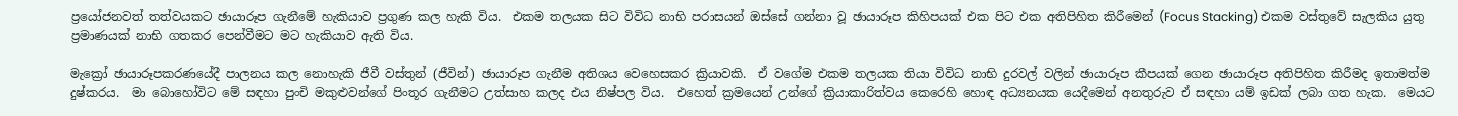ප්‍රයෝජනවත් තත්වයකට ඡායාරූප ගැනීමේ හැකියාව ප්‍රගුණ කල හැකි විය.  එකම තලයක සිට විවිධ නාභි පරාසයන් ඔස්සේ ගන්නා වූ ඡායාරූප කිහිපයක් එක පිට එක අතිපිහිත කිරීමෙන් (Focus Stacking) එකම වස්තුවේ සැලකිය යුතු ප්‍රමාණයක් නාභි ගතකර පෙන්වීමට මට හැකියාව ඇති විය.

මැක්‍රෝ ඡායාරූපකරණයේදී පාලනය කල නොහැකි ජීවී වස්තුන් (ජීවින්) ඡායාරූප ගැනීම අතිශය වෙහෙසකර ක්‍රියාවකි.  ඒ වගේම එකම තලයක තියා විවිධ නාභි දුරවල් වලින් ඡායාරූප කීපයක් ගෙන ඡායාරූප අතිපිහිත කිරීමද ඉතාමත්ම දුෂ්කරය.  මා බොහෝවිට මේ සඳහා පුංචි මකුළුවන්ගේ පිංතූර ගැනීමට උත්සාහ කලද එය නිෂ්පල විය.  එහෙත් ක්‍රමයෙන් උන්ගේ ක්‍රියාකාරිත්වය කෙරෙහි හොඳ අධ්‍යනයක යෙදීමෙන් අනතුරුව ඒ සඳහා යම් ඉඩක් ලබා ගත හැක.  මෙයට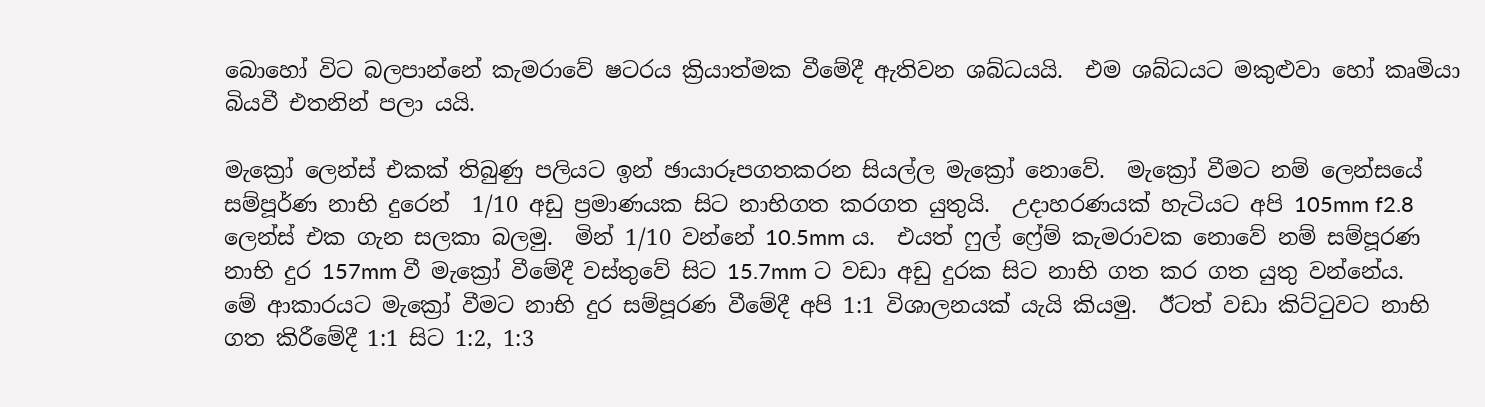බොහෝ විට බලපාන්නේ කැමරාවේ ෂටරය ක්‍රියාත්මක වීමේදී ඇතිවන ශබ්ධයයි.  එම ශබ්ධයට මකුළුවා හෝ කෘමියා බියවී එතනින් පලා යයි.

මැක්‍රෝ ලෙන්ස් එකක් තිබුණු පලියට ඉන් ඡායාරූපගතකරන සියල්ල මැක්‍රෝ නොවේ.  මැක්‍රෝ වීමට නම් ලෙන්සයේ සම්පූර්ණ නාභි දුරෙන්  1/10 අඩු ප්‍රමාණයක සිට නාභිගත කරගත යුතුයි.  උදාහරණයක් හැටියට අපි 105mm f2.8 ලෙන්ස් එක ගැන සලකා බලමු.  මින් 1/10 වන්නේ 10.5mm ය.  එයත් ෆුල් ෆ්‍රේම් කැමරාවක නොවේ නම් සම්පූරණ නාභි දුර 157mm වී මැක්‍රෝ වීමේදී වස්තුවේ සිට 15.7mm ට වඩා අඩු දුරක සිට නාභි ගත කර ගත යුතු වන්නේය.  මේ ආකාරයට මැක්‍රෝ වීමට නාභි දුර සම්පූරණ වීමේදී අපි 1:1 විශාලනයක් යැයි කියමු.  ඊටත් වඩා කිට්ටුවට නාභි ගත කිරීමේදී 1:1 සිට 1:2, 1:3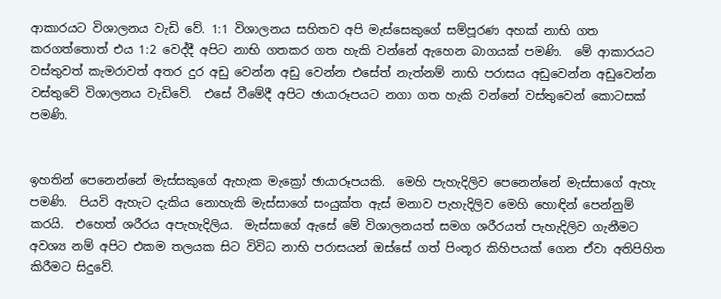ආකාරයට විශාලනය වැඩි වේ. 1:1 විශාලනය සහිතව අපි මැස්සෙකුගේ සම්පූරණ අහක් නාභි ගත කරගත්තොත් එය 1:2 වෙද්දී අපිට නාභි ගතකර ගත හැකි වන්නේ ඇහෙන බාගයක් පමණි.  මේ ආකාරයට වස්තුවත් කැමරාවත් අතර දුර අඩු වෙන්න අඩු වෙන්න එසේත් නැත්නම් නාභි පරාසය අඩුවෙන්න අඩුවෙන්න වස්තුවේ විශාලනය වැඩිවේ.  එසේ වීමේදී අපිට ඡායාරූපයට නගා ගත හැකි වන්නේ වස්තුවෙන් කොටසක් පමණි.


ඉහතින් පෙනෙන්නේ මැස්සකුගේ ඇහැක මැක්‍රෝ ඡායාරූපයකි.  මෙහි පැහැදිලිව පෙනෙන්නේ මැස්සාගේ ඇහැ පමණි.  පියවි ඇහැට දැකිය නොහැකි මැස්සාගේ සංයුක්ත ඇස් මනාව පැහැදිලිව මෙහි හොඳින් පෙන්නුම් කරයි.  එහෙත් ශරීරය අපැහැදිලිය.  මැස්සාගේ ඇසේ මේ විශාලනයත් සමග ශරීරයත් පැහැදිලිව ගැනීමට අවශ්‍ය නම් අපිට එකම තලයක සිට විවිධ නාභි පරාසයන් ඔස්සේ ගත් පිංතූර කිහිපයක් ගෙන ඒවා අතිපිහිත කිරීමට සිදුවේ.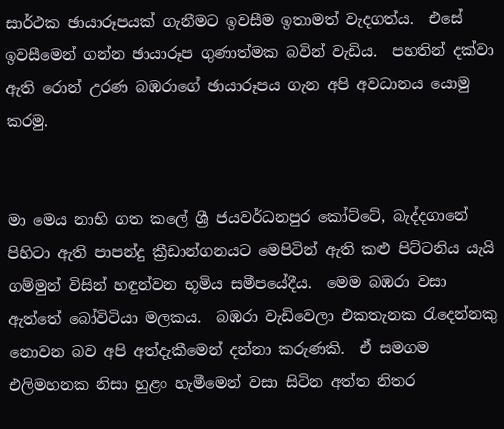සාර්ථක ඡායාරූපයක් ගැනීමට ඉවසීම ඉතාමත් වැදගත්ය.  එසේ ඉවසීමෙන් ගන්න ඡායාරූප ගුණාත්මක බවින් වැඩිය.  පහතින් දක්වා ඇති රොන් උරණ බඹරාගේ ඡායාරූපය ගැන අපි අවධානය යොමු කරමු.


මා මෙය නාභි ගත කලේ ශ්‍රී ජයවර්ධනපුර කෝට්ටේ, බැද්දගානේ පිහිටා ඇති පාපන්දු ක්‍රීඩාන්ගනයට මෙපිටින් ඇති කළු පිට්ටනිය යැයි ගම්මුන් විසින් හඳුන්වන භූමිය සමීපයේදීය.  මෙම බඹරා වසා ඇත්තේ බෝවිටියා මලකය.  බඹරා වැඩිවෙලා එකතැනක රැදෙන්නකු නොවන බව අපි අත්දැකීමෙන් දන්නා කරුණකි.  ඒ සමගම එලිමහනක නිසා හුළං හැමීමෙන් වසා සිටින අත්ත නිතර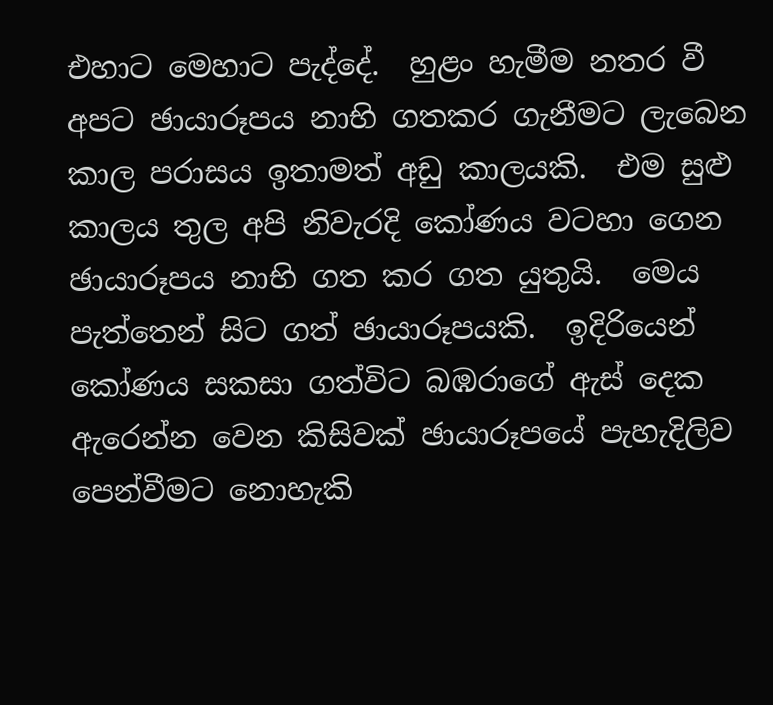එහාට මෙහාට පැද්දේ.  හුළං හැමීම නතර වී අපට ඡායාරූපය නාභි ගතකර ගැනීමට ලැබෙන කාල පරාසය ඉතාමත් අඩු කාලයකි.  එම සුළු කාලය තුල අපි නිවැරදි කෝණය වටහා ගෙන ඡායාරූපය නාභි ගත කර ගත යුතුයි.  මෙය පැත්තෙන් සිට ගත් ඡායාරූපයකි.  ඉදිරියෙන් කෝණය සකසා ගත්විට බඹරාගේ ඇස් දෙක ඇරෙන්න වෙන කිසිවක් ඡායාරූපයේ පැහැදිලිව පෙන්වීමට නොහැකි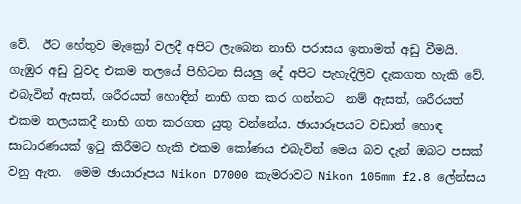වේ.  ඊට හේතුව මැක්‍රෝ වලදී අපිට ලැබෙන නාභි පරාසය ඉතාමත් අඩු වීමයි.  ගැඹුර අඩු වුවද එකම තලයේ පිහිටන සියලු දේ අපිට පැහැදිලිව දැකගත හැකි වේ.  එබැවින් ඇසත්, ශරීරයත් හොඳින් නාභි ගත කර ගන්නට  නම් ඇසත්, ශරීරයත් එකම තලයකදී නාභි ගත කරගත යුතු වන්නේය. ඡායාරූපයට වඩාත් හොඳ සාධාරණයක් ඉටු කිරීමට හැකි එකම කෝණය එබැවින් මෙය බව දැන් ඔබට පසක් වනු ඇත.  මෙම ඡායාරූපය Nikon D7000 කැමරාවට Nikon 105mm f2.8 ලේන්සය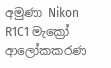අමුණා Nikon R1C1 මැක්‍රෝ ආලෝකකරණ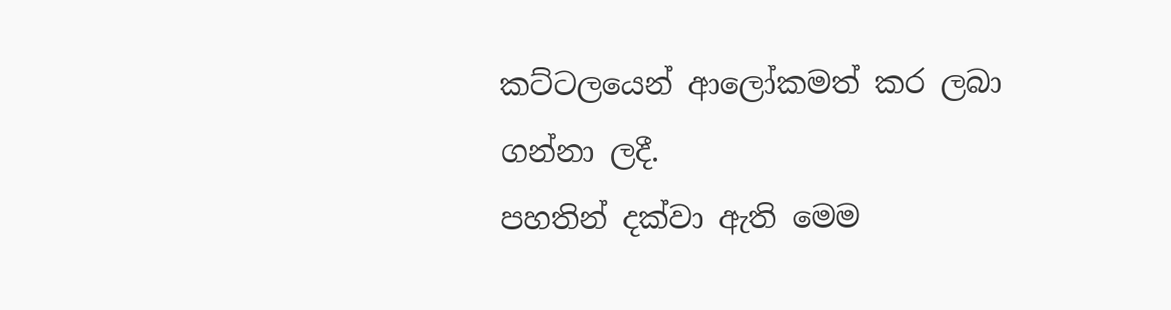කට්ටලයෙන් ආලෝකමත් කර ලබා ගන්නා ලදී.
පහතින් දක්වා ඇති මෙම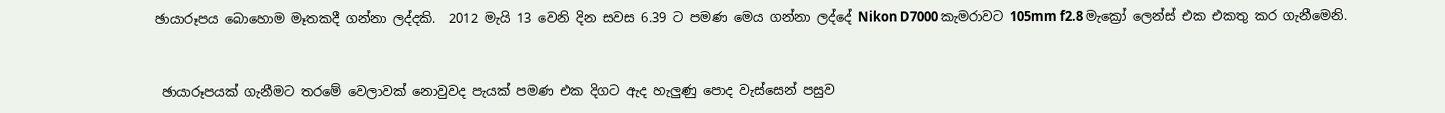ඡායාරූපය බොහොම මෑතකදී ගන්නා ලද්දකි.  2012 මැයි 13 වෙනි දින සවස 6.39 ට පමණ මෙය ගන්නා ලද්දේ Nikon D7000 කැමරාවට 105mm f2.8 මැක්‍රෝ ලෙන්ස් එක එකතු කර ගැනීමෙනි.


 ඡායාරූපයක් ගැනීමට තරමේ වෙලාවක් නොවුවද පැයක් පමණ එක දිගට ඇද හැලුණු පොද වැස්සෙන් පසුව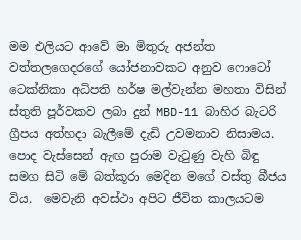මම එලියට ආවේ මා මිතුරු අජන්ත වත්තලගෙදරගේ යෝජනාවකට අනුව ෆොටෝ ටෙක්නිකා අධිපති හර්ෂ මල්වැන්න මහතා විසින් ස්තුති පූර්වකව ලබා දුන් MBD-11 බාහිර බැටරි ග්‍රීපය අත්හදා බැලීමේ දැඩි උවමනාව නිසාමය.  පොද වැස්සෙන් ඇඟ පුරාම වැටුණු වැහි බිඳු සමග සිටි මේ බත්කූරා මෙදින මගේ වස්තු බීජය විය.  මෙවැනි අවස්ථා අපිට ජීවිත කාලයටම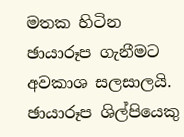මතක හිටින ඡායාරූප ගැනීමට අවකාශ සලසාලයි.  ඡායාරූප ශිල්පියෙකු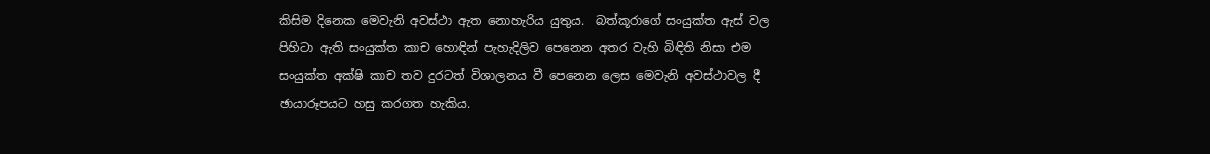කිසිම දිනෙක මෙවැනි අවස්ථා ඇත නොහැරිය යුතුය.  බත්කූරාගේ සංයුක්ත ඇස් වල පිහිටා ඇති සංයුක්ත කාච හොඳින් පැහැදිලිව පෙනෙන අතර වැහි බිඳිති නිසා එම සංයුක්ත අක්ෂි කාච තව දුරටත් විශාලනය වී පෙනෙන ලෙස මෙවැනි අවස්ථාවල දී ඡායාරූපයට හසු කරගත හැකිය.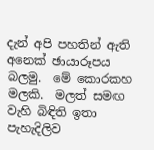දැන් අපි පහතින් ඇති අනෙක් ඡායාරූපය බලමු.  මේ කොරකහ මලකි.  මලත් සමඟ වැහි බිඳිති ඉතා පැහැදිලිව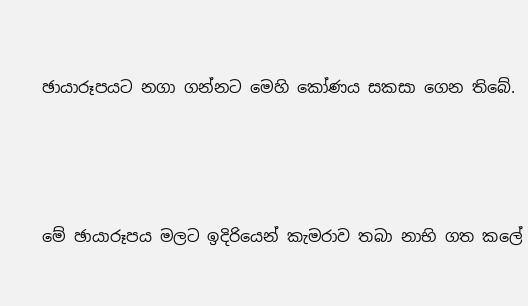ඡායාරූපයට නගා ගන්නට මෙහි කෝණය සකසා ගෙන තිබේ.



මේ ඡායාරූපය මලට ඉදිරියෙන් කැමරාව තබා නාභි ගත කලේ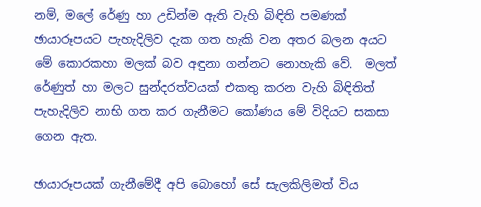නම්, මලේ රේණු හා උඩින්ම ඇති වැහි බිඳිති පමණක් ඡායාරූපයට පැහැදිලිව දැක ගත හැකි වන අතර බලන අයට මේ කොරකහා මලක් බව අඳුනා ගන්නට නොහැකි වේ.  මලත් රේණුත් හා මලට සුන්දරත්වයක් එකතු කරන වැහි බිඳිතිත් පැහැදිලිව නාභි ගත කර ගැනීමට කෝණය මේ විදියට සකසා ගෙන ඇත.

ඡායාරූපයක් ගැනීමේදී අපි බොහෝ සේ සැලකිලිමත් විය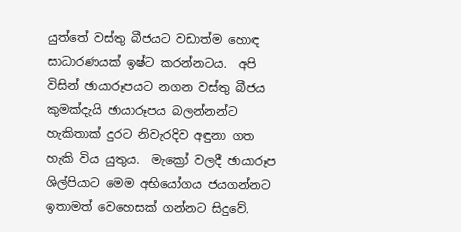යුත්තේ වස්තු බීජයට වඩාත්ම හොඳ සාධාරණයක් ඉෂ්ට කරන්නටය.  අපි විසින් ඡායාරූපයට නගන වස්තු බීජය කුමක්දැයි ඡායාරූපය බලන්නන්ට හැකිතාක් දුරට නිවැරදිව අඳුනා ගත හැකි විය යුතුය.  මැක්‍රෝ වලදී ඡායාරූප ශිල්පියාට මෙම අභියෝගය ජයගන්නට ඉතාමත් වෙහෙසක් ගන්නට සිදුවේ.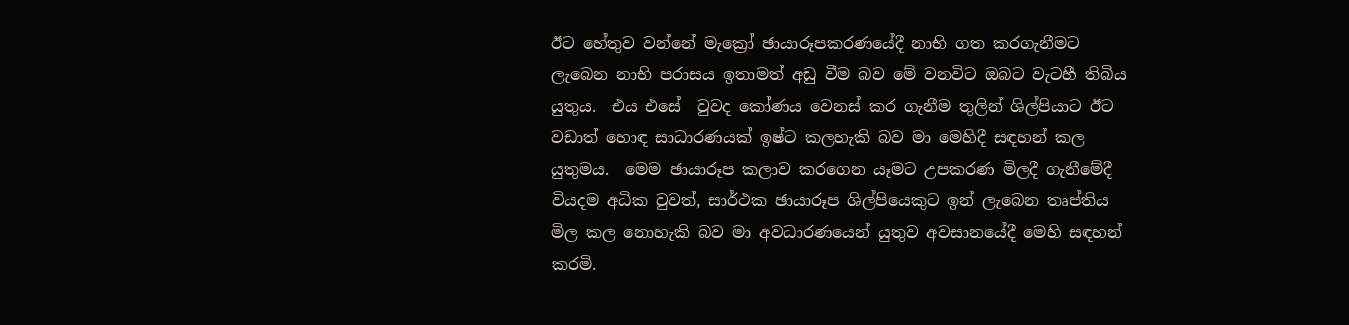ඊට හේතුව වන්නේ මැක්‍රෝ ඡායාරූපකරණයේදී නාභි ගත කරගැනීමට ලැබෙන නාභි පරාසය ඉතාමත් අඩු වීම බව මේ වනවිට ඔබට වැටහී තිබිය යුතුය.  එය එසේ  වුවද කෝණය වෙනස් කර ගැනීම තුලින් ශිල්පියාට ඊට වඩාත් හොඳ සාධාරණයක් ඉෂ්ට කලහැකි බව මා මෙහිදී සඳහන් කල යුතුමය.  මෙම ඡායාරූප කලාව කරගෙන යෑමට උපකරණ මිලදී ගැනීමේදී වියදම අධික වුවත්, සාර්ථක ඡායාරූප ශිල්පියෙකුට ඉන් ලැබෙන තෘප්තිය මිල කල නොහැකි බව මා අවධාරණයෙන් යුතුව අවසානයේදී මෙහි සඳහන් කරමි.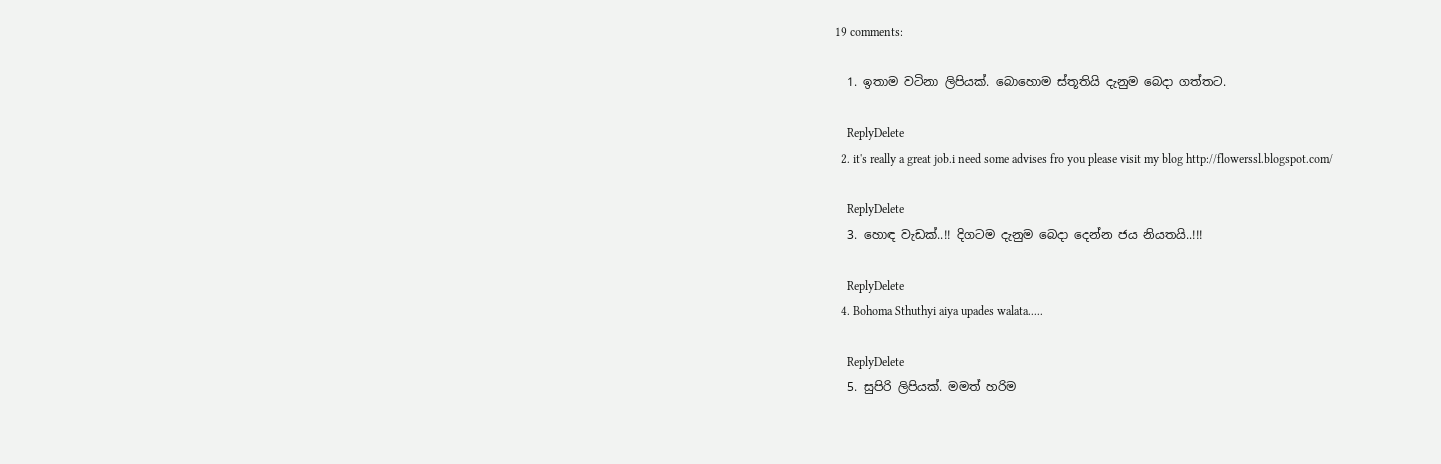19 comments:

  1. ඉතාම වටිනා ලිපියක්. බොහොම ස්තූතියි දැනුම බෙදා ගත්තට.

    ReplyDelete
  2. it's really a great job.i need some advises fro you please visit my blog http://flowerssl.blogspot.com/

    ReplyDelete
  3. හොඳ වැඩක්..!! දිගටම දැනුම බෙදා දෙන්න ජය නියතයි..!!!

    ReplyDelete
  4. Bohoma Sthuthyi aiya upades walata.....

    ReplyDelete
  5. සුපිරි ලිපියක්. මමත් හරිම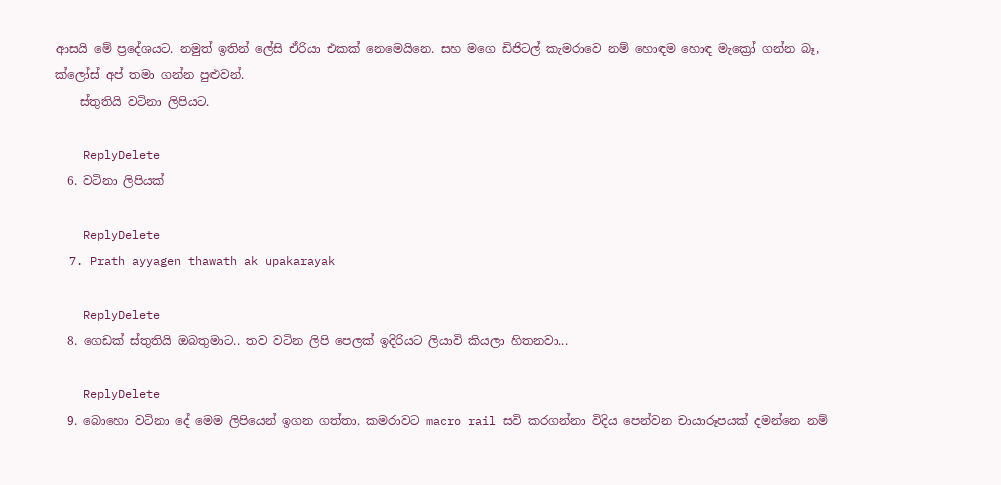ආසයි මේ ප්‍රදේශයට. නමුත් ඉතින් ලේසි ඒරියා එකක් නෙමෙයිනෙ. සහ මගෙ ඩිජිටල් කැමරාවෙ නම් හොඳම හොඳ මැක්‍රෝ ගන්න බෑ, ක්ලෝස් අප් තමා ගන්න පුළුවන්.
    ස්තුතියි වටිනා ලිපියට.

    ReplyDelete
  6. වටිනා ලිපියක්

    ReplyDelete
  7. Prath ayyagen thawath ak upakarayak

    ReplyDelete
  8. ගෙඩක් ස්තුතියි ඔබතුමාට.. තව වටින ලිපි පෙලක් ඉදිරියට ලියාවි කියලා හිතනවා...

    ReplyDelete
  9. බොහො වටිනා දේ මෙම ලිපියෙන් ඉගන ගත්තා. කමරාවට macro rail සවි කරගන්නා විදිය පෙන්වන චායාරූපයක් දමන්නෙ නම්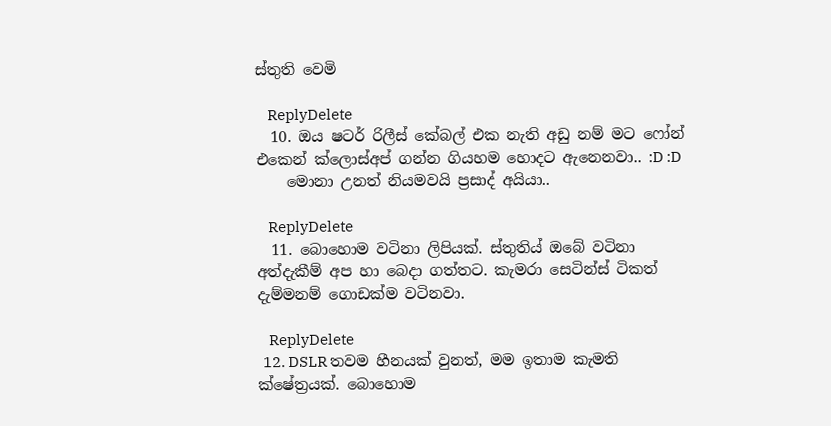ස්තුති වෙමි

    ReplyDelete
  10. ඔය ෂටර් රිලීස් කේබල් එක නැති අඩු නම් මට ෆෝන් එකෙන් ක්ලොස්අප් ගන්න ගියහම හොදට ඇනෙනවා.. :D :D
    මොනා උනත් නියමවයි ප්‍රසාද් අයියා..

    ReplyDelete
  11. බොහොම වටිනා ලිපියක්. ස්තුතිය් ඔබේ වටිනා අත්දැකීම් අප හා බෙදා ගත්තට. කැමරා සෙටින්ස් ටිකත් දැම්මනම් ගොඩක්ම වටිනවා.

    ReplyDelete
  12. DSLR තවම හීනයක්‌ වුනත්, මම ඉතාම කැමති ක්ෂේත්‍රයක්. බොහොම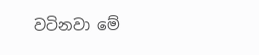වටිනවා මේ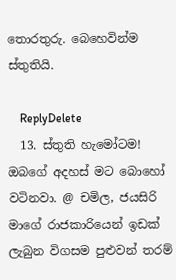තොරතුරු. බෙහෙවින්ම ස්තුතියි.

    ReplyDelete
  13. ස්තුති හැමෝටම! ඔබගේ අදහස් මට බොහෝ වටිනවා. @ චමිල, ජයසිරි මාගේ රාජකාරියෙන් ඉඩක් ලැබුන විගසම පුළුවන් තරම්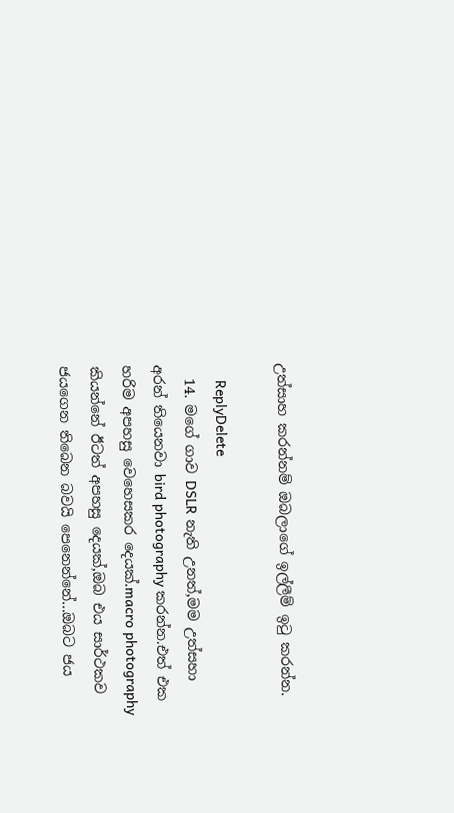උත්සාහ කරන්නම් ඔබලාගේ ඉල්ලීම් ඉටු කරන්න.

    ReplyDelete
  14. මගේ ගාව DSLR නැති උනත්,මම උත්සහා අරන් තියෙනවා bird photography කරන්න.එත් එක හරිම අපහසු වෙහෙසකර දෙයක්.macro photography කියන්නේ ඊටත් අපහසු දෙයක්,ඔබ එය සාර්ථකව ජයගෙන තිබෙන බවයි පෙනෙන්නේ...ඔබට ජය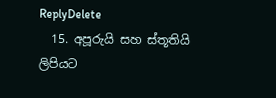ReplyDelete
  15. අපූරුයි සහ ස්තූතියි ලිපියට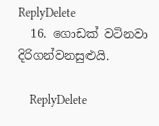ReplyDelete
  16. ගොඩක් වටිනවා දිරිගන්වනසුළුයි.

    ReplyDelete